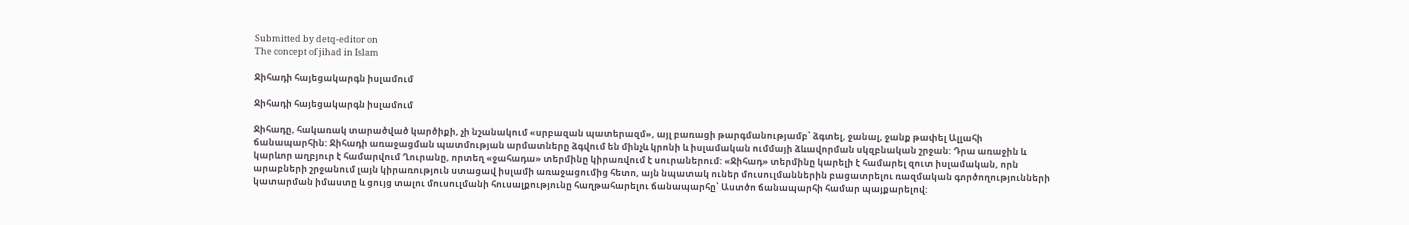Submitted by detq-editor on
The concept of jihad in Islam

Ջիհադի հայեցակարգն իսլամում

Ջիհադի հայեցակարգն իսլամում

Ջիհադը, հակառակ տարածված կարծիքի, չի նշանակում «սրբազան պատերազմ», այլ բառացի թարգմանությամբ՝ ձգտել, ջանալ, ջանք թափել Ալլահի ճանապարհին: Ջիհադի առաջացման պատմության արմատները ձգվում են մինչև կրոնի և իսլամական ումմայի ձևավորման սկզբնական շրջան: Դրա առաջին և կարևոր աղբյուր է համարվում Ղուրանը, որտեղ «ջահադա» տերմինը կիրառվում է սուրաներում: «Ջիհադ» տերմինը կարելի է համարել զուտ իսլամական, որն արաբների շրջանում լայն կիրառություն ստացավ իսլամի առաջացումից հետո, այն նպատակ ուներ մուսուլմաններին բացատրելու ռազմական գործողությունների կատարման իմաստը և ցույց տալու մուսուլմանի հուսալքությունը հաղթահարելու ճանապարհը՝ Աստծո ճանապարհի համար պայքարելով: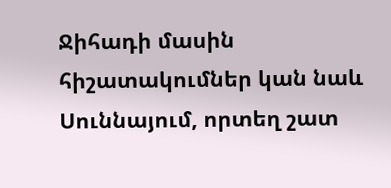Ջիհադի մասին հիշատակումներ կան նաև Սուննայում, որտեղ շատ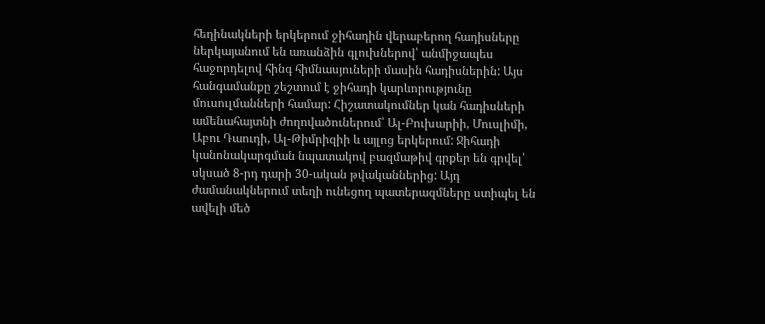հեղինակների երկերում ջիհադին վերաբերող հադիսները ներկայանում են առանձին գլուխներով՝ անմիջապես հաջորդելով հինգ հիմնասյուների մասին հադիսներին: Այս հանգամանքը շեշտում է ջիհադի կարևորությունը մուսուլմանների համար: Հիշատակումներ կան հադիսների ամենահայտնի ժողովածուներում՝ Ալ-Բուխարիի, Մուսլիմի, Աբու Դաուդի, Ալ-Թիմրիզիի և այլոց երկերում: Ջիհադի կանոնակարգման նպատակով բազմաթիվ գրքեր են գրվել՝ սկսած 8-րդ դարի 30-ական թվականներից: Այդ ժամանակներում տեղի ունեցող պատերազմները ստիպել են ավելի մեծ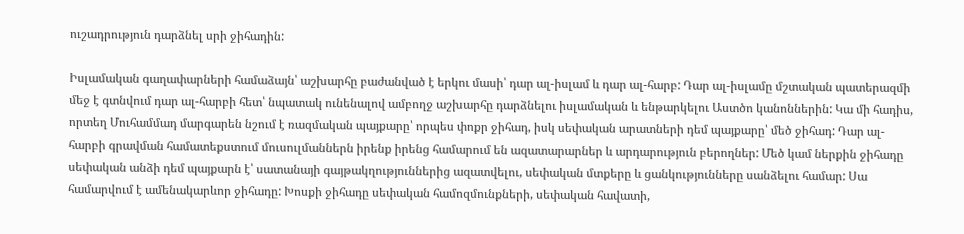ուշադրություն դարձնել սրի ջիհադին:

Իսլամական գաղափարների համաձայն՝ աշխարհը բաժանված է երկու մասի՝ դար ալ-իսլամ և դար ալ-հարբ: Դար ալ-իսլամը մշտական պատերազմի մեջ է գտնվում դար ալ-հարբի հետ՝ նպատակ ունենալով ամբողջ աշխարհը դարձնելու իսլամական և ենթարկելու Աստծո կանոններին: Կա մի հադիս, որտեղ Մուհամմադ մարգարեն նշում է ռազմական պայքարը՝ որպես փոքր ջիհադ, իսկ սեփական արատների դեմ պայքարը՝ մեծ ջիհադ: Դար ալ-հարբի գրավման համատեքստում մուսուլմաններն իրենք իրենց համարում են ազատարարներ և արդարություն բերողներ: Մեծ կամ ներքին ջիհադը սեփական անձի դեմ պայքարն է՝ սատանայի գայթակղություններից ազատվելու, սեփական մտքերը և ցանկությունները սանձելու համար: Սա համարվում է ամենակարևոր ջիհադը: Խոսքի ջիհադը սեփական համոզմունքների, սեփական հավատի,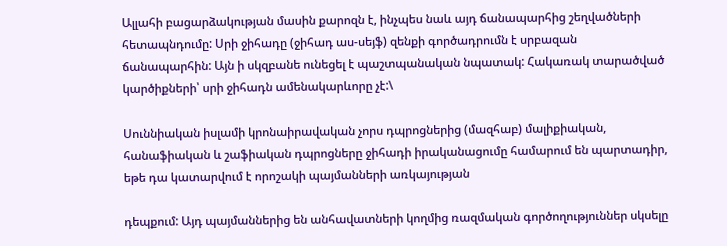Ալլահի բացարձակության մասին քարոզն է, ինչպես նաև այդ ճանապարհից շեղվածների հետապնդումը: Սրի ջիհադը (ջիհադ աս-սեյֆ) զենքի գործադրումն է սրբազան ճանապարհին: Այն ի սկզբանե ունեցել է պաշտպանական նպատակ: Հակառակ տարածված կարծիքների՝ սրի ջիհադն ամենակարևորը չէ:\

Սուննիական իսլամի կրոնաիրավական չորս դպրոցներից (մազհաբ) մալիքիական, հանաֆիական և շաֆիական դպրոցները ջիհադի իրականացումը համարում են պարտադիր, եթե դա կատարվում է որոշակի պայմանների առկայության

դեպքում: Այդ պայմաններից են անհավատների կողմից ռազմական գործողություններ սկսելը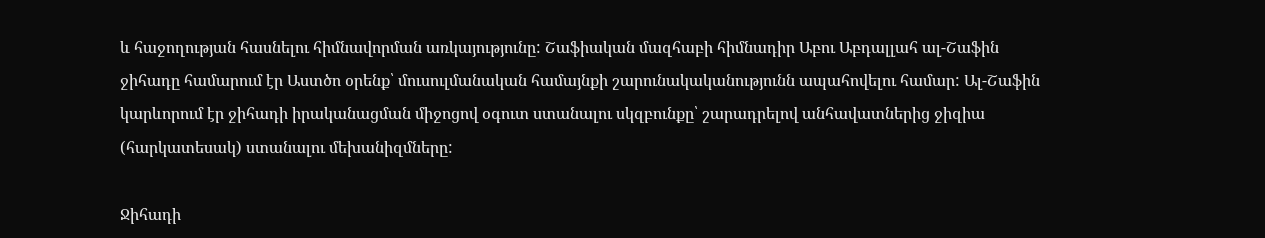և հաջողության հասնելու հիմնավորման առկայությունը: Շաֆիական մազհաբի հիմնադիր Աբու Աբդալլահ ալ-Շաֆին ջիհադը համարում էր Աստծո օրենք՝ մուսուլմանական համայնքի շարունակականությունն ապահովելու համար: Ալ-Շաֆին կարևորում էր ջիհադի իրականացման միջոցով օգուտ ստանալու սկզբունքը՝ շարադրելով անհավատներից ջիզիա (հարկատեսակ) ստանալու մեխանիզմները:

Ջիհադի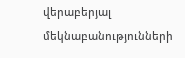վերաբերյալ մեկնաբանությունների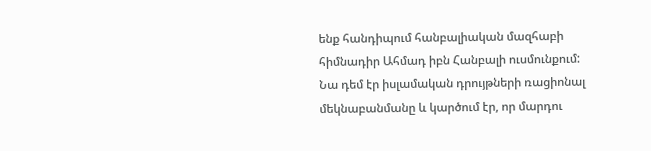ենք հանդիպում հանբալիական մազհաբի հիմնադիր Ահմադ իբն Հանբալի ուսմունքում: Նա դեմ էր իսլամական դրույթների ռացիոնալ մեկնաբանմանը և կարծում էր, որ մարդու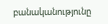բանականությունը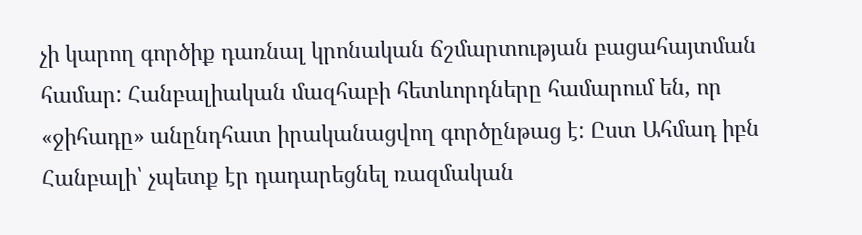չի կարող գործիք դառնալ կրոնական ճշմարտության բացահայտման համար: Հանբալիական մազհաբի հետևորդները համարում են, որ «ջիհադը» անընդհատ իրականացվող գործընթաց է: Ըստ Ահմադ իբն Հանբալի՝ չպետք էր դադարեցնել ռազմական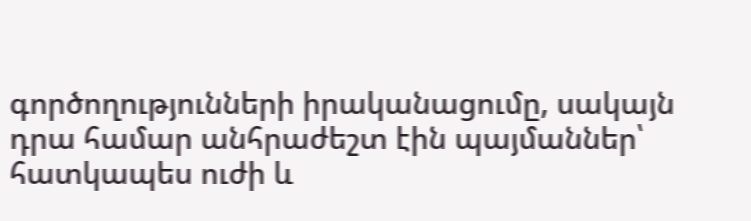գործողությունների իրականացումը, սակայն դրա համար անհրաժեշտ էին պայմաններ՝ հատկապես ուժի և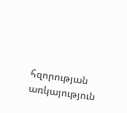հզորության առկայություն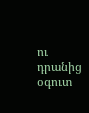ու դրանից օգուտ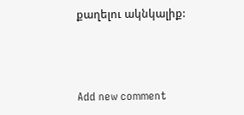քաղելու ակնկալիք:



Add new comment